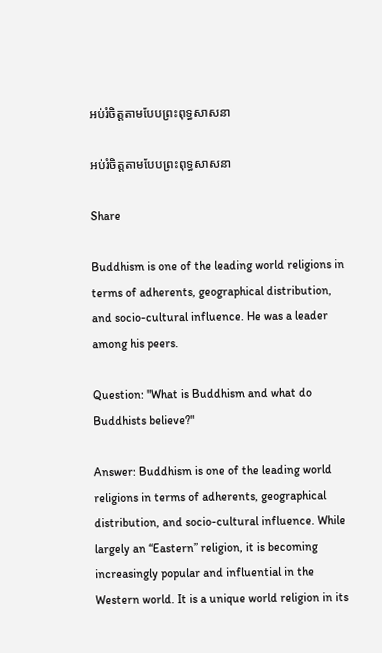អប់រំចិត្តតាមបែបព្រះពុទ្ធសាសនា

អប់រំចិត្តតាមបែបព្រះពុទ្ធសាសនា

Share

Buddhism is one of the leading world religions in terms of adherents, geographical distribution, and socio-cultural influence. He was a leader among his peers.

Question: "What is Buddhism and what do Buddhists believe?"

Answer: Buddhism is one of the leading world religions in terms of adherents, geographical distribution, and socio-cultural influence. While largely an “Eastern” religion, it is becoming increasingly popular and influential in the Western world. It is a unique world religion in its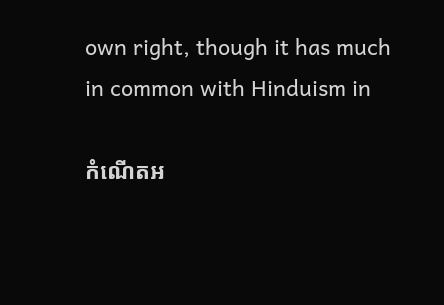own right, though it has much in common with Hinduism in

កំណេីតអ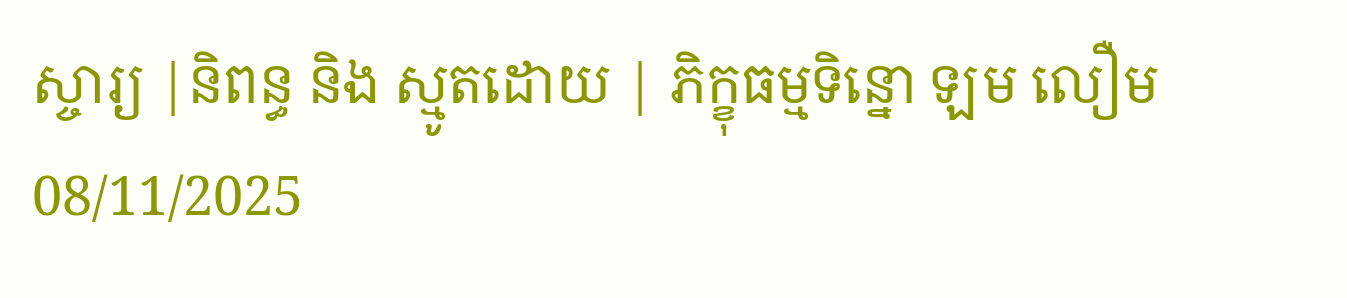ស្ចារ្យ |និពន្ធ និង ស្មូតដោយ | ភិក្ខុធម្មទិន្នោ ឡម លឿម 08/11/2025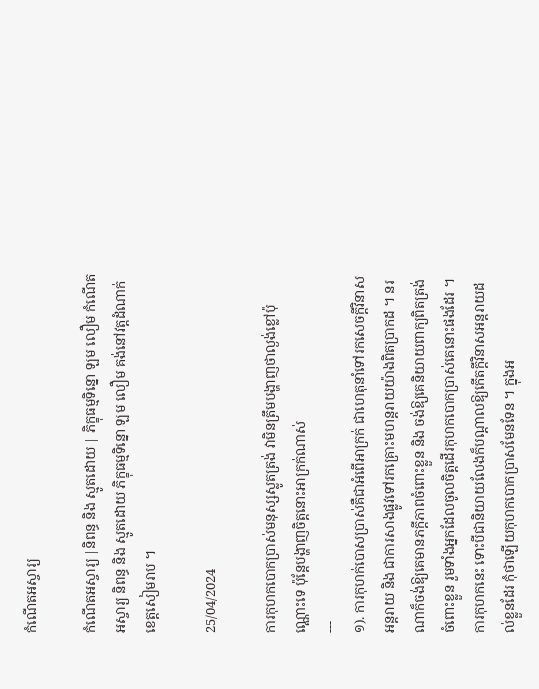កំណើតអស្ចារ្យ

កំណេីតអស្ចារ្យ |និពន្ធ និង ស្មូតដោយ | ភិក្ខុធម្មទិន្នោ ឡម លឿម កំណេីតអស្ចារ្យ និពន្ធ និង ស្មូតដោយ ភិក្ខុធម្មទិន្នោ ឡម លឿម គង់នៅវត្តដំណាក់ ខេត្តសៀមរាប ។

25/04/2024

ការកុហកបោកប្រាស់មនុស្សស្លូតត្រង់ វាមិនត្រឹមបង្ហាញថាល្ងង់ខ្លៅប៉ុណ្ណោះទេ ប៉ុន្តែបង្ហាញចិត្តនោះអាក្រក់ណាស់
---
១). ការកុហក់បោសប្រាស់គឺជាអំពើអាក្រក់ ជាហេតុនាំទៅរកសេចក្តីវិនាសអន្តរាយ និង ជាការសាងផ្លូវទៅរកគ្រោះមហន្តរាយយ៉ាងពិតប្រាកដ ។ នរណាក៏ចង់ឱ្យគេមានភក្តីភាពចំពោះខ្លួន និង ចង់ឱ្យគេនិយាយពាក្យពិតត្រង់ចំពោះខ្លួន រួមទាំងអ្នកដែលចូលចិត្តដើរកុហកបោកប្រាស់គេនោះផងដែរ ។ ការកុហកនេះ ទោះបីជានិយាយលែងក៏បណ្ដាលឱ្យកើតក្តីវិនាសអន្តរាយដល់ខ្លួនដែរ កុំថាឡើយកុហកបោកប្រាសមែនទែន ។ ក្នុងអ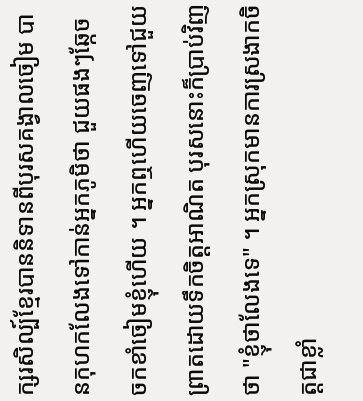ក្សរសិល្ប៍ខ្មែរបាននិទានពីបុរសគង្វាលចៀម បានកុហកលែងទៅកាន់អ្នកភូមិថា ជួយផងៗឆ្កែចចកខាំចៀមខ្ញុំហើយ ។ អ្នកឮហើយចេញទៅជួយព្រាតដោយទឹកចិត្តអាណិត បុរសនោះក៏ប្រាប់វិញថា "ខ្ញុំថាលែងទេ" ។ អ្នកស្រុកមានការស្រងាកចិត្តជាខ្លាំ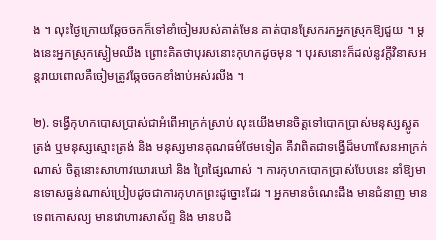ង ។ លុះថ្ងៃក្រោយឆ្កែចចកក៏ទៅខាំចៀមរបស់គាត់មែន គាត់បានស្រែករកអ្នកស្រុកឱ្យជួយ ។ ម្តងនេះអ្នកស្រុកស្ងៀមឈឹង ព្រោះគិតថាបុរសនោះកុហកដូចមុន ។ បុរសនោះក៏ដល់នូវក្តីវិនាសអន្តរាយពោលគឺចៀមត្រូវឆ្កែចចកខាំងាប់អស់រលីង ។

២). ទង្វើកុហកបោសប្រាស់ជាអំពើអាក្រក់ស្រាប់ លុះយើងមានចិត្តទៅបោកប្រាស់មនុស្សស្លូតត្រង់ ឬមនុស្សស្មោះត្រង់ និង មនុស្សមានគុណធម៌ថែមទៀត គឺវាពិតជាទង្វើដ៏មហាសែនអាក្រក់ណាស់ ចិត្តនោះសាហាវឃោរឃៅ និង ព្រៃផ្សៃណាស់ ។ ការកុហកបោកប្រាស់បែបនេះ នាំឱ្យមានទោសធ្ងន់ណាស់ប្រៀបដូចជាការកុហកព្រះដូច្នោះដែរ ។ អ្នកមានចំណេះដឹង មានជំនាញ មានទេពកោសល្យ មានវោហារសាស័ព្ទ និង មានបដិ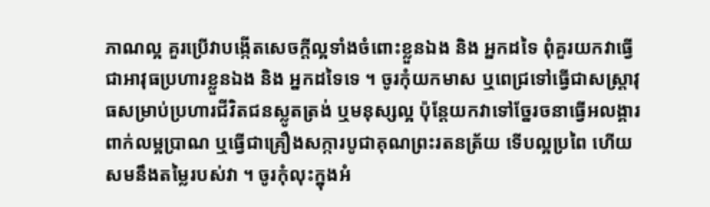ភាណល្អ គួរប្រើវាបង្កើតសេចក្តីល្អទាំងចំពោះខ្លួនឯង និង អ្នកដទៃ ពុំគួរយកវាធ្វើជាអាវុធប្រហារខ្លួនឯង និង អ្នកដទៃទេ ។ ចូរកុំយកមាស ឬពេជ្រទៅធ្វើជាសស្រ្តាវុធសម្រាប់ប្រហារជីវិតជនស្លូតត្រង់ ឬមនុស្សល្អ ប៉ុន្តែយកវាទៅច្នែរចនាធ្វើអលង្គារពាក់លម្អប្រាណ ឬធ្វើជាគ្រឿងសក្ការបូជាគុណព្រះរតនត្រ័យ ទើបល្អប្រពៃ ហើយសមនឹងតម្លៃរបស់វា ។ ចូរកុំលុះក្នុងអំ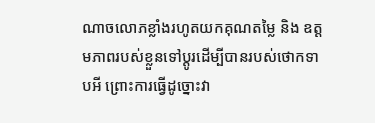ណាចលោភខ្លាំងរហូតយកគុណតម្លៃ និង ឧត្តមភាពរបស់ខ្លួនទៅប្តូរដើម្បីបានរបស់ថោកទាបអី ព្រោះការធ្វើដូច្នោះវា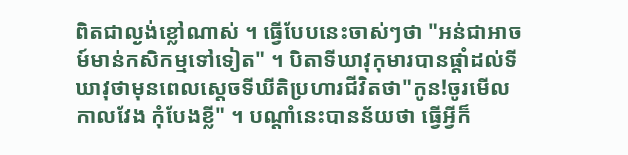ពិតជាល្ងង់ខ្លៅណាស់ ។ ធ្វើបែបនេះចាស់ៗថា "អន់ជាអាចម៍មាន់កសិកម្មទៅទៀត" ។ បិតាទីឃាវុកុមារបានផ្តាំដល់ទីឃាវុថាមុនពេលស្តេចទីឃីតិប្រហារជីវិតថា"កូន!ចូរមើលកាលវែង កុំបែងខ្លី" ។ បណ្ដាំនេះបានន័យថា ធ្វើអ្វីក៏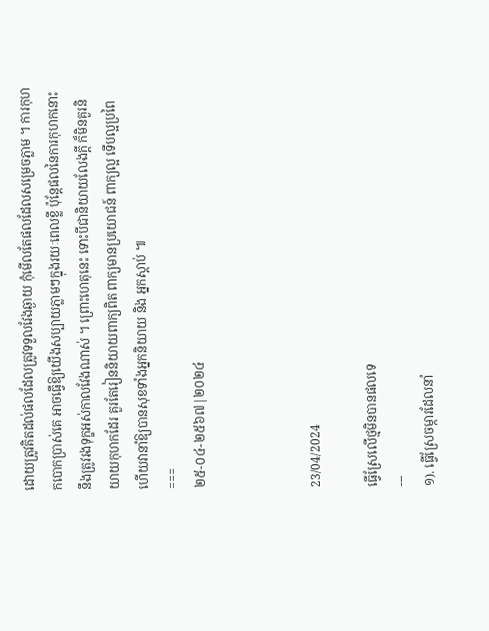ដោយត្រូវគិតដល់ផលដែលត្រូវទទួលវែងឆ្ងាយ កុំមើលតែផលដែលសម្រេចភ្លាម ។ ការកុហកបោកប្រាស់គេ អាចធ្វើឱ្យយើងសប្បាយភ្លាមៗក្នុងរយៈពេលខ្លី ប៉ុន្តែផលនៃការកុហកនោះនឹងត្រូវរងទុក្ខអស់កាលវែងណាស់ ។ ព្រោះហេតុនេះ ទោះបីជានិយាយលែងក្តី ក៏មិនគួរនិយាយកុហកដែរ គួរតែរៀននិយាយពាក្យពិត ពាក្យមានប្រយោជន៍ ពាក្យល្អ ទើបល្អប្រពៃ ហើយវានាំឱ្យបានសុខទាំងអ្នកនិយាយ និង អ្នកស្តាប់ ៕
===
២៥-០៤-២៥៦៧|២០២៤



23/04/2024

ធ្វើស្រែលើថ្មមិនបានផលទេ
---
១). ធ្វើស្រែចម្ការដែលនាំ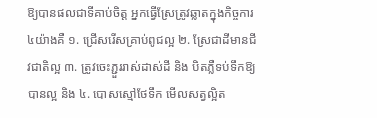ឱ្យបានផលជាទីគាប់ចិត្ត អ្នកធ្វើស្រែត្រូវឆ្លាតក្នុងកិច្ចការ៤យ៉ាងគឺ ១. ជ្រើសរើសគ្រាប់ពូជល្អ ២. ស្រែជាដីមានជីវជាតិល្អ ៣. ត្រូវចេះភ្ជួររាស់ដាស់ដី និង បិតភ្លឺទប់ទឹកឱ្យបានល្អ និង ៤. បោសស្មៅថែទឹក មើលសត្វល្អិត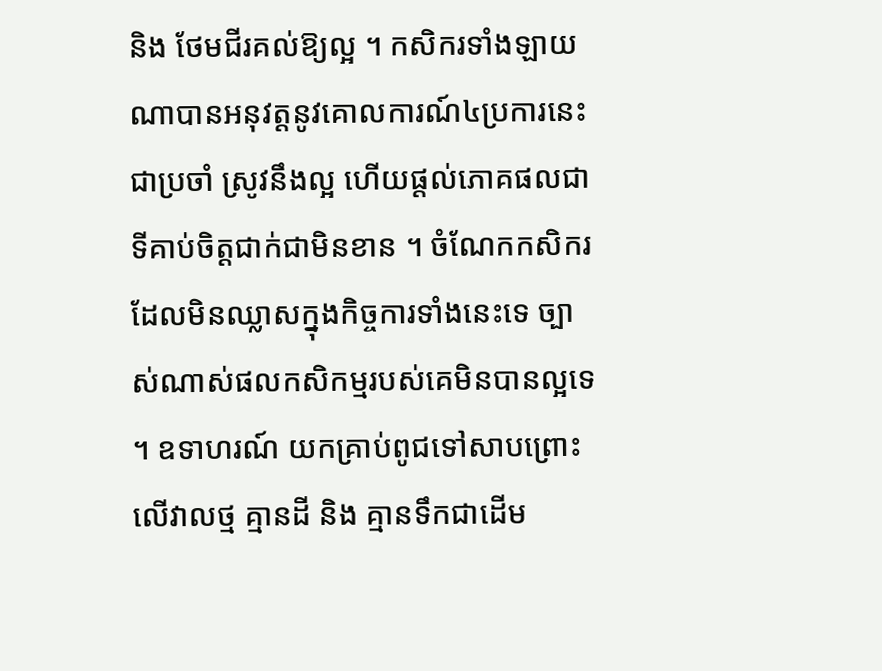និង ថែមជីរគល់ឱ្យល្អ ។ កសិករទាំងឡាយណាបានអនុវត្តនូវគោលការណ៍៤ប្រការនេះជាប្រចាំ ស្រូវនឹងល្អ ហើយផ្តល់ភោគផលជាទីគាប់ចិត្តជាក់ជាមិនខាន ។ ចំណែកកសិករដែលមិនឈ្លាសក្នុងកិច្ចការទាំងនេះទេ ច្បាស់ណាស់ផលកសិកម្មរបស់គេមិនបានល្អទេ ។ ឧទាហរណ៍ យកគ្រាប់ពូជទៅសាបព្រោះលើវាលថ្ម គ្មានដី និង គ្មានទឹកជាដើម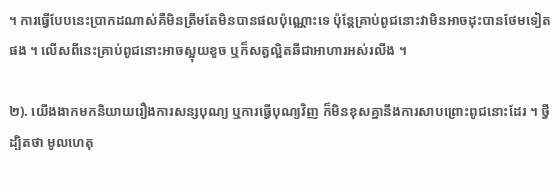។ ការធ្វើបែបនេះប្រាកដណាស់គឺមិនត្រឹមតែមិនបានផលប៉ុណ្ណោះទេ ប៉ុន្តែគ្រាប់ពូជនោះវាមិនអាចដុះបានថែមទៀតផង ។ លើសពីនេះគ្រាប់ពូជនោះអាចស្អុយខូច ឬក៏សត្វល្អិតឆីជាអាហារអស់រលីង ។

២). យើងងាកមកនិយាយរឿងការសន្សបុណ្យ ឬការធ្វើបុណ្យវិញ ក៏មិនខុសគ្នានឹងការសាបព្រោះពូជនោះដែរ ។ ថ្វីដ្បិតថា មូលហេតុ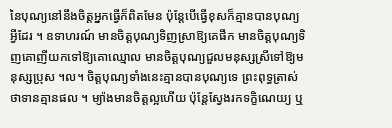នៃបុណ្យនៅនឹងចិត្តអ្នកធ្វើក៏ពិតមែន ប៉ុន្តែបើធ្វើខុសក៏គ្មានបានបុណ្យអ្វីដែរ ។ ឧទាហរណ៍ មានចិត្តបុណ្យទិញស្រាឱ្យគេផឹក មានចិត្តបុណ្យទិញគោញីយកទៅឱ្យគោឈ្មោល មានចិត្តបុណ្យជួលមនុស្សស្រីទៅឱ្យមនុស្សប្រុស ។ល។ ចិត្តបុណ្យទាំងនេះគ្មានបានបុណ្យទេ ព្រះពុទ្ធត្រាស់ថាទានគ្មានផល ។ ម្យ៉ាងមានចិត្តល្អហើយ ប៉ុន្តែស្វែងរកទក្ខិណេយ្យ ឬ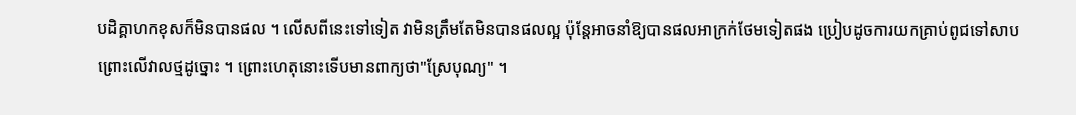បដិគ្គាហកខុសក៏មិនបានផល ។ លើសពីនេះទៅទៀត វាមិនត្រឹមតែមិនបានផលល្អ ប៉ុន្តែអាចនាំឱ្យបានផលអាក្រក់ថែមទៀតផង ប្រៀបដូចការយកគ្រាប់ពូជទៅសាបព្រោះលើវាលថ្មដូច្នោះ ។ ព្រោះហេតុនោះទើបមានពាក្យថា"ស្រែបុណ្យ" ។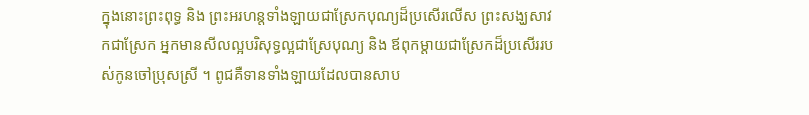ក្នុងនោះព្រះពុទ្ធ និង ព្រះអរហន្តទាំងឡាយជាស្រែកបុណ្យដ៏ប្រសើរលើស ព្រះសង្ឃសាវកជាស្រែក អ្នកមានសីលល្អបរិសុទ្ធល្អជាស្រែបុណ្យ និង ឪពុកម្តាយជាស្រែកដ៏ប្រសើររបស់កូនចៅប្រុសស្រី ។ ពូជគឺទានទាំងឡាយដែលបានសាប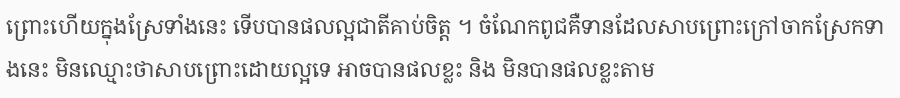ព្រោះហើយក្នុងស្រែទាំងនេះ ទើបបានផលល្អជាតីគាប់ចិត្ត ។ ចំណែកពូជគឺទានដែលសាបព្រោះក្រៅចាកស្រែកទាងនេះ មិនឈ្មោះថាសាបព្រោះដោយល្អទេ អាចបានផលខ្លះ និង មិនបានផលខ្លះតាម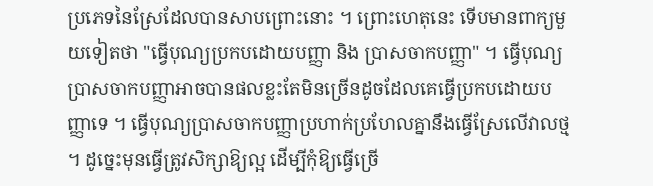ប្រភេទនៃស្រែដែលបានសាបព្រោះនោះ ។ ព្រោះហេតុនេះ ទើបមានពាក្យមួយទៀតថា "ធ្វើបុណ្យប្រកបដោយបញ្ញា និង ប្រាសចាកបញ្ញា" ។ ធ្វើបុណ្យប្រាសចាកបញ្ញាអាចបានផលខ្លះតែមិនច្រើនដូចដែលគេធ្វើប្រកបដោយបញ្ញាទេ ។ ធ្វើបុណ្យប្រាសចាកបញ្ញាប្រហាក់ប្រហែលគ្នានឹងធ្វើស្រែលើវាលថ្ម ។ ដូច្នេះមុនធ្វើត្រូវសិក្សាឱ្យល្អ ដើម្បីកុំឱ្យធ្វើច្រើ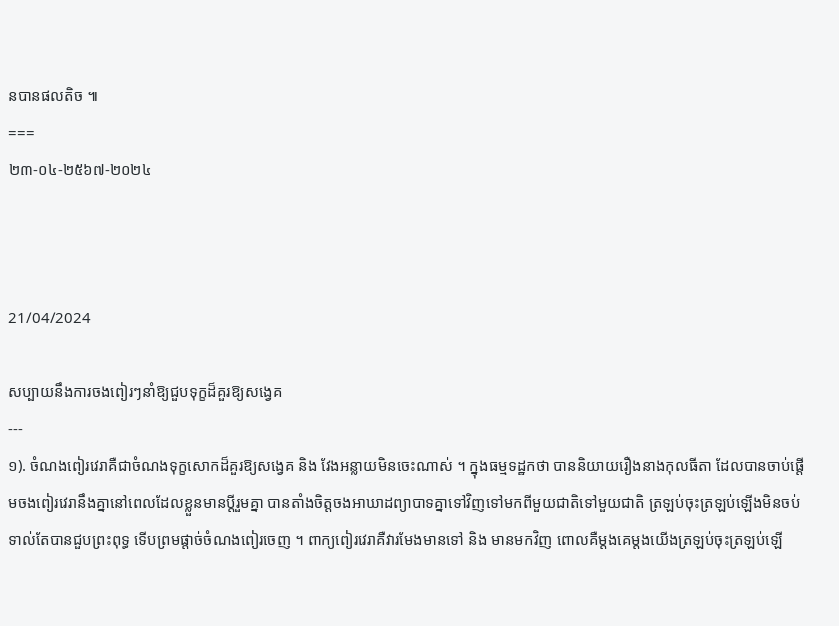នបានផលតិច ៕
===
២៣-០៤-២៥៦៧-២០២៤



21/04/2024

សប្បាយនឹងការចងពៀរៗនាំឱ្យជួបទុក្ខដ៏គួរឱ្យសង្វេគ
---
១). ចំណងពៀរវេរាគឺជាចំណងទុក្ខសោកដ៏គួរឱ្យសង្វេគ និង វែងអន្លាយមិនចេះណាស់ ។ ក្នុងធម្មទដ្ឋកថា បាននិយាយរឿងនាងកុលធីតា ដែលបានចាប់ផ្តើមចងពៀរវេរានឹងគ្នានៅពេលដែលខ្លួនមានប្តីរួមគ្នា បានតាំងចិត្តចងអាឃាដព្យាបាទគ្នាទៅវិញទៅមកពីមួយជាតិទៅមួយជាតិ ត្រឡប់ចុះត្រឡប់ឡើងមិនចប់ ទាល់តែបានជួបព្រះពុទ្ធ ទើបព្រមផ្ដាច់ចំណងពៀរចេញ ។ ពាក្យពៀរវេរាគឺវារមែងមានទៅ និង មានមកវិញ ពោលគឺម្តងគេម្តងយើងត្រឡប់ចុះត្រឡប់ឡើ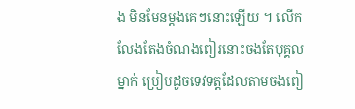ង មិនមែនម្តងគេៗនោះឡើយ ។ លើកលែងតែងចំណងពៀរនោះចងតែបុគ្គលម្នាក់ ប្រៀបដូចទេវទត្តដែលតាមចងពៀ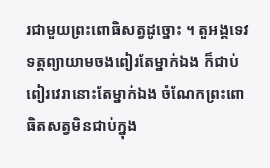រជាមួយព្រះពោធិសត្វដូច្នោះ ។ តួអង្គទេវទត្តព្យាយាមចងពៀរតែម្នាក់ឯង ក៏ជាប់ពៀរវេរានោះតែម្នាក់ឯង ចំណែកព្រះពោធិតសត្វមិនជាប់ក្នុង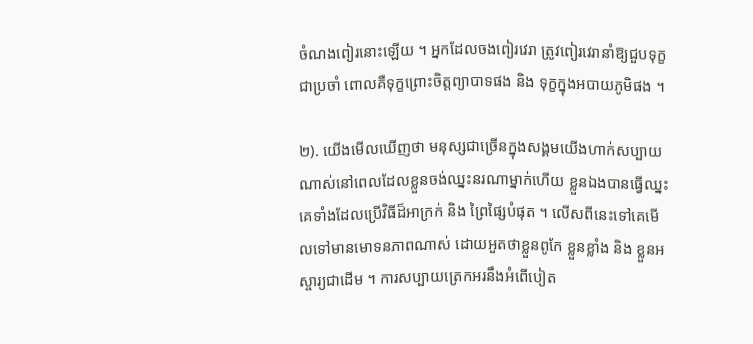ចំណងពៀរនោះឡើយ ។ អ្នកដែលចងពៀរវេរា ត្រូវពៀរវេរានាំឱ្យជួបទុក្ខជាប្រចាំ ពោលគឺទុក្ខព្រោះចិត្តព្យាបាទផង និង ទុក្ខក្នុងអបាយភូមិផង ។

២). យើងមើលឃើញថា មនុស្សជាច្រើនក្នុងសង្គមយើងហាក់សប្បាយណាស់នៅពេលដែលខ្លួនចង់ឈ្នះនរណាម្នាក់ហើយ ខ្លួនឯងបានធ្វើឈ្នះគេទាំងដែលប្រើវិធីដ៏អាក្រក់ និង ព្រៃផ្សៃបំផុត ។ លើសពីនេះទៅគេមើលទៅមានមោទនភាពណាស់ ដោយអួតថាខ្លួនពូកែ ខ្លួនខ្លាំង និង ខ្លួនអស្ចារ្យជាដើម ។ ការសប្បាយត្រេកអរនឹងអំពើបៀត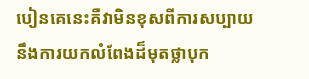បៀនគេនេះគឺវាមិនខុសពីការសប្បាយនឹងការយកលំពែងដ៏មុតថ្លាបុក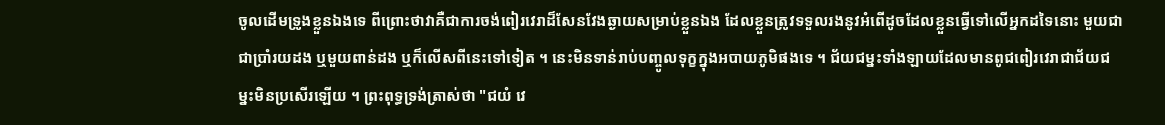ចូលដើមទ្រូងខ្លួនឯងទេ ពីព្រោះថាវាគឺជាការចង់ពៀរវេរាដ៏សែនវែងឆ្ងាយសម្រាប់ខ្លួនឯង ដែលខ្លួនត្រូវទទួលរងនូវអំពើដូចដែលខ្លួនធ្វើទៅលើអ្នកដទៃនោះ មួយជាជាប្រាំរយដង ឬមួយពាន់ដង ឬក៏លើសពីនេះទៅទៀត ។ នេះមិនទាន់រាប់បញ្ចូលទុក្ខក្នុងអបាយភូមិផងទេ ។ ជ័យជម្នះទាំងឡាយដែលមានពូជពៀរវេរាជាជ័យជម្នះមិនប្រសើរឡើយ ។ ព្រះពុទ្ធទ្រង់ត្រាស់ថា "ជយំ វេ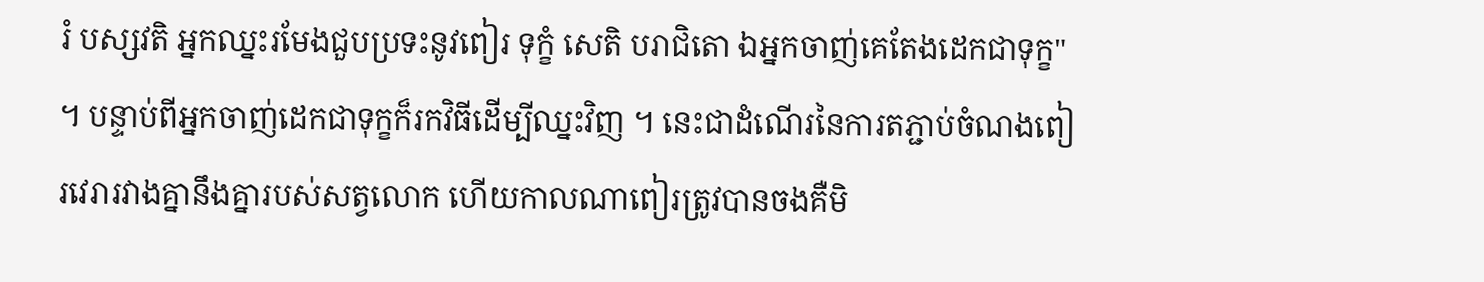រំ បស្សវតិ អ្នកឈ្នះរមែងជួបប្រទះនូវពៀរ ទុក្ខំ សេតិ បរាជិតោ ឯអ្នកចាញ់គេតែងដេកជាទុក្ខ" ។ បន្ទាប់ពីអ្នកចាញ់ដេកជាទុក្ខក៏រកវិធីដើម្បីឈ្នះវិញ ។ នេះជាដំណើរនៃការតភ្ជាប់ចំណងពៀរវេរារវាងគ្នានឹងគ្នារបស់សត្វលោក ហើយកាលណាពៀរត្រូវបានចងគឺមិ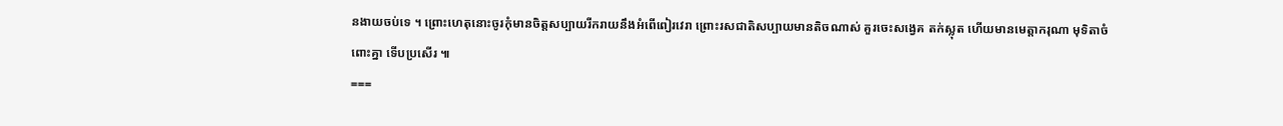នងាយចប់ទេ ។ ព្រោះហេតុនោះចូរកុំមានចិត្តសប្បាយរីករាយនឹងអំពើពៀរវេរា ព្រោះរសជាតិសប្បាយមានតិចណាស់ គួរចេះសង្វេគ តក់ស្លុត ហើយមានមេត្តាករុណា មុទិតាចំពោះគ្នា ទើបប្រសើរ ៕
===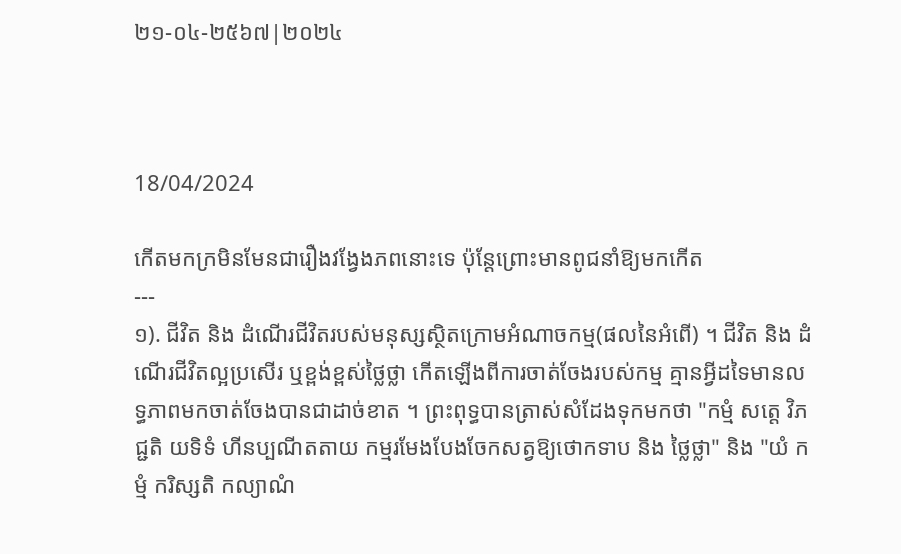២១-០៤-២៥៦៧|២០២៤



18/04/2024

កើតមកក្រមិនមែនជារឿងវង្វែងភពនោះទេ ប៉ុន្តែព្រោះមានពូជនាំឱ្យមកកើត
---
១). ជីវិត និង ដំណើរជីវិតរបស់មនុស្សស្ថិតក្រោមអំណាចកម្ម(ផលនៃអំពើ) ។ ជីវិត និង ដំណើរជីវិតល្អប្រសើរ ឬខ្ពង់ខ្ពស់ថ្លៃថ្លា កើតឡើងពីការចាត់ចែងរបស់កម្ម គ្មានអ្វីដទៃមានលទ្ធភាពមកចាត់ចែងបានជាដាច់ខាត ។ ព្រះពុទ្ធបានត្រាស់សំដែងទុកមកថា "កម្មំ សត្តេ វិភជ្ជតិ យទិទំ ហីនប្បណីតតាយ កម្មរមែងបែងចែកសត្វឱ្យថោកទាប និង ថ្លៃថ្លា" និង "យំ កម្មំ ករិស្សតិ កល្យាណំ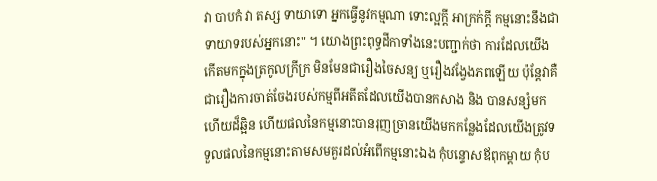វា បាបកំ វា តស្ស ទាយាទោ អ្នកធ្វើនូវកម្មណា ទោះល្អក្តី អាក្រក់ក្តី កម្មនោះនឹងជាទាយាទរបស់អ្នកនោះ" ។ យោងព្រះពុទ្ធដីកាទាំងនេះបញ្ជាក់ថា ការដែលយើងកើតមកក្នុងត្រកូលក្រីក្រ មិនមែនជារឿងចៃសន្យ ឬរឿងវង្វែងភពឡើយ ប៉ុន្តែវាគឺជារឿងការចាត់ចែងរបស់កម្មពីអតីតដែលយើងបានកសាង និង បានសន្សំមកហើយដ៏ឆ្អិន ហើយផលនៃកម្មនោះបានរុញច្រានយើងមកកន្លែងដែលយើងត្រូវទទួលផលនៃកម្មនោះតាមសមគួរដល់អំពើកម្មនោះឯង កុំបន្ទោសឪពុកម្តាយ កុំប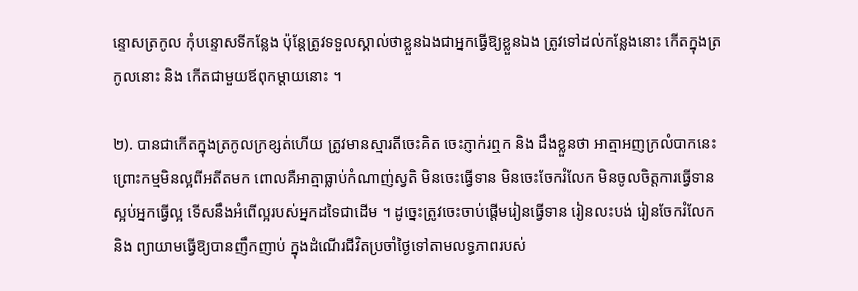ន្ទោសត្រកូល កុំបន្ទោសទីកន្លែង ប៉ុន្តែត្រូវទទួលស្គាល់ថាខ្លួនឯងជាអ្នកធ្វើឱ្យខ្លួនឯង ត្រូវទៅដល់កន្លែងនោះ កើតក្នុងត្រកូលនោះ និង កើតជាមួយឪពុកម្តាយនោះ ។

២). បានជាកើតក្នុងត្រកូលក្រខ្សត់ហើយ ត្រូវមានស្មារតីចេះគិត ចេះភ្ញាក់រឮក និង ដឹងខ្លួនថា អាត្មាអញក្រលំបាកនេះ ព្រោះកម្មមិនល្អពីអតីតមក ពោលគឺអាត្មាធ្លាប់កំណាញ់ស្វតិ មិនចេះធ្វើទាន មិនចេះចែករំលែក មិនចូលចិត្តការធ្វើទាន ស្អប់អ្នកធ្វើល្អ ទើសនឹងអំពើល្អរបស់អ្នកដទៃជាដើម ។ ដូច្នេះត្រូវចេះចាប់ផ្តើមរៀនធ្វើទាន រៀនលះបង់ រៀនចែករំលែក និង ព្យាយាមធ្វើឱ្យបានញឹកញាប់ ក្នុងដំណើរជីវិតប្រចាំថ្ងៃទៅតាមលទ្ធភាពរបស់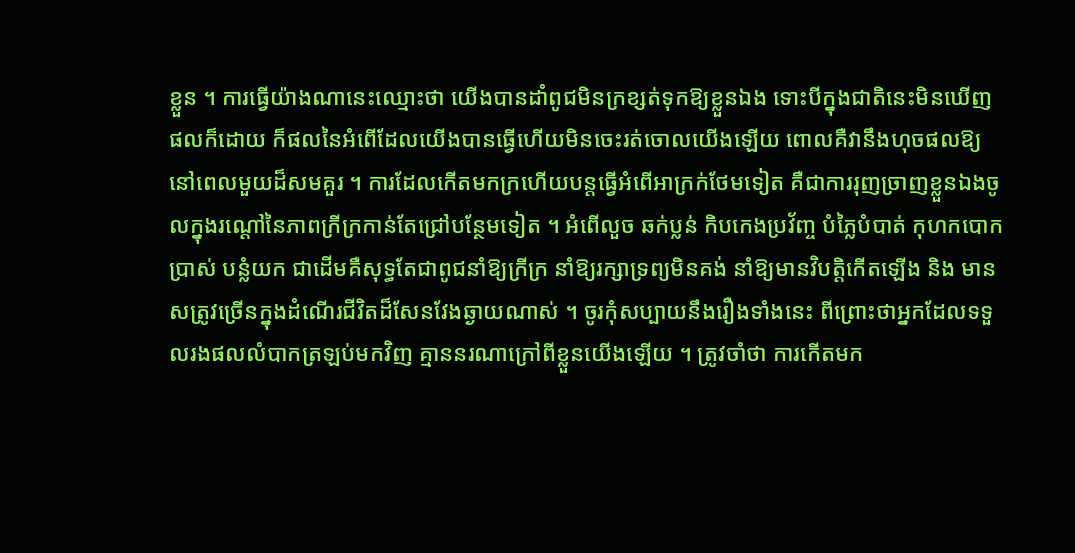ខ្លួន ។ ការធ្វើយ៉ាងណានេះឈ្មោះថា យើងបានដាំពូជមិនក្រខ្សត់ទុកឱ្យខ្លួនឯង ទោះបីក្នុងជាតិនេះមិនឃើញផលក៏ដោយ ក៏ផលនៃអំពើដែលយើងបានធ្វើហើយមិនចេះរត់ចោលយើងឡើយ ពោលគឺវានឹងហុចផលឱ្យនៅពេលមួយដ៏សមគួរ ។ ការដែលកើតមកក្រហើយបន្តធ្វើអំពើអាក្រក់ថែមទៀត គឺជាការរុញច្រាញខ្លួនឯងចូលក្នុងរណ្ដៅនៃភាពក្រីក្រកាន់តែជ្រៅបន្ថែមទៀត ។ អំពើលួច ឆក់ប្លន់ កិបកេងប្រវ័ញ្ច បំភ្លៃបំបាត់ កុហកបោកប្រាស់ បន្លំយក ជាដើមគឺសុទ្ធតែជាពូជនាំឱ្យក្រីក្រ នាំឱ្យរក្សាទ្រព្យមិនគង់ នាំឱ្យមានវិបត្តិកើតឡើង និង មានសត្រូវច្រើនក្នុងដំណើរជីវិតដ៏សែនវែងឆ្ងាយណាស់ ។ ចូរកុំសប្បាយនឹងរឿងទាំងនេះ ពីព្រោះថាអ្នកដែលទទួលរងផលលំបាកត្រឡប់មកវិញ គ្មាននរណាក្រៅពីខ្លួនយើងឡើយ ។ ត្រូវចាំថា ការកើតមក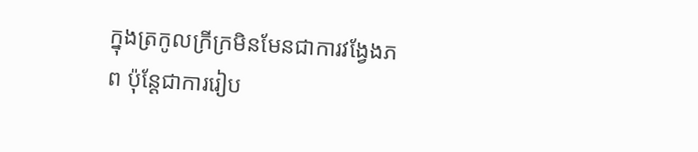ក្នុងត្រកូលក្រីក្រមិនមែនជាការវង្វែងភព ប៉ុន្តែជាការរៀប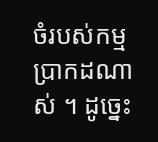ចំរបស់កម្មប្រាកដណាស់ ។ ដូច្នេះ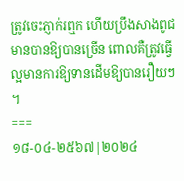ត្រូវចេះភ្ញាក់រឮក ហើយប្រឹងសាងពូជមានបានឱ្យបានច្រើន ពោលគឺត្រូវធ្វើល្អមានការឱ្យទានដើមឱ្យបានរឿយៗ ។
===
១៨-០៤-២៥៦៧|២០២៤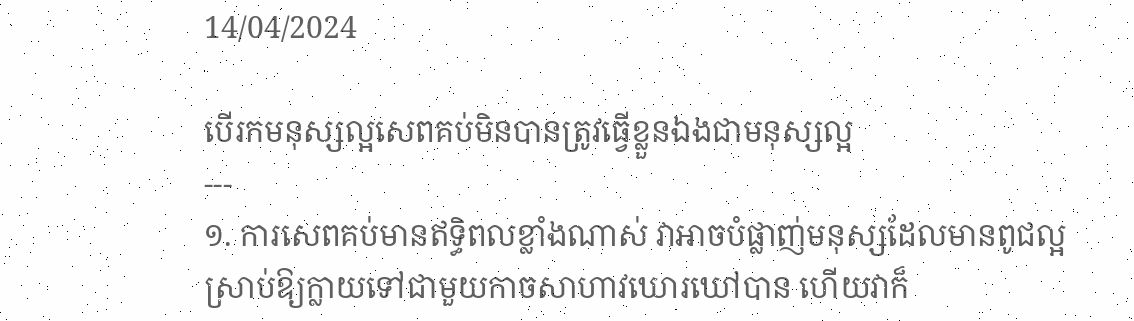14/04/2024

បើរកមនុស្សល្អសេពគប់មិនបានត្រូវធ្វើខ្លួនឯងជាមនុស្សល្អ
---
១. ការសេពគប់មានឥទ្ធិពលខ្លាំងណាស់ វាអាចបំផ្លាញ់មនុស្សដែលមានពូជល្អស្រាប់ឱ្យក្លាយទៅជាមួយកាចសាហាវឃោរឃៅបាន ហើយវាក៏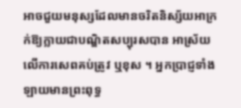អាចជួយមនុស្សដែលមានចរិតនិស្ស័យអាក្រក់ឱ្យក្លាយជាបណ្ឌិតសប្បុរសបាន អាស្រ័យលើការសេពគប់ត្រូវ ឬខុស ។ អ្នកប្រាជ្ញទាំងឡាយមានព្រះពុទ្ធ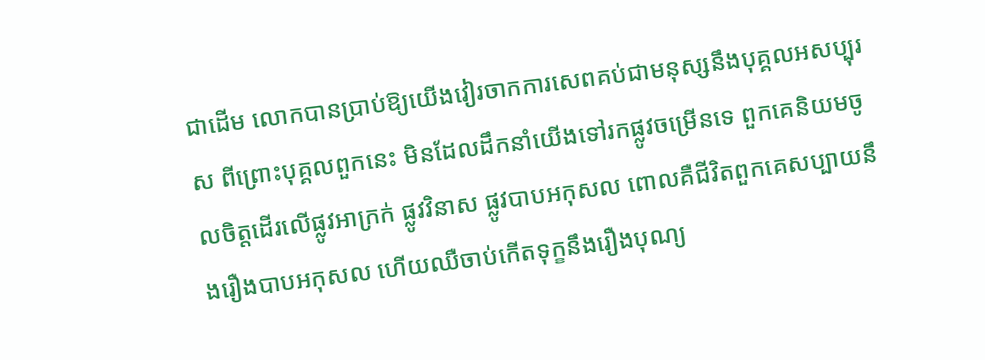ជាដើម លោកបានប្រាប់ឱ្យយើងវៀរចាកការសេពគប់ជាមនុស្សនឹងបុគ្គលអសប្បុរស ពីព្រោះបុគ្គលពួកនេះ មិនដែលដឹកនាំយើងទៅរកផ្លូវចម្រើនទេ ពួកគេនិយមចូលចិត្តដើរលើផ្លូវអាក្រក់ ផ្លូវវិនាស ផ្លូវបាបអកុសល ពោលគឺជីវិតពួកគេសប្បាយនឹងរឿងបាបអកុសល ហើយឈឺចាប់កើតទុក្ខនឹងរឿងបុណ្យ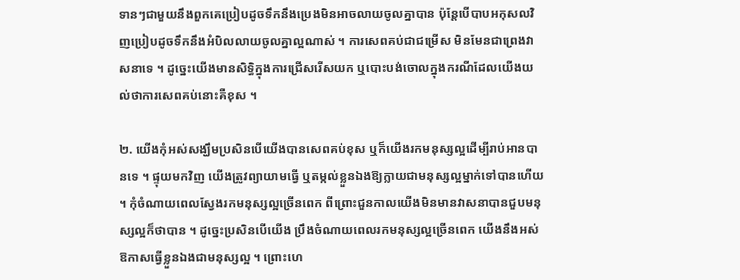ទានៗជាមួយនឹងពួកគេប្រៀបដូចទឹកនឹងប្រេងមិនអាចលាយចូលគ្នាបាន ប៉ុន្តែបើបាបអកុសលវិញប្រៀបដូចទឹកនឹងអំបិលលាយចូលគ្នាល្អណាស់ ។ ការសេពគប់ជាជម្រើស មិនមែនជាព្រេងវាសនាទេ ។ ដូច្នេះយើងមានសិទ្ធិក្នុងការជ្រើសរើសយក ឬបោះបង់ចោលក្នុងករណីដែលយើងយល់ថាការសេពគប់នោះគឺខុស ។

២. យើងកុំអស់សង្ឃឹមប្រសិនបើយើងបានសេពគប់ខុស ឬក៏យើងរកមនុស្សល្អដើម្បីរាប់អានបានទេ ។ ផ្ទុយមកវិញ យើងត្រូវព្យាយាមធ្វើ ឬតម្កល់ខ្លួនឯងឱ្យក្លាយជាមនុស្សល្អម្នាក់ទៅបានហើយ ។ កុំចំណាយពេលស្វែងរកមនុស្សល្អច្រើនពេក ពីព្រោះជួនកាលយើងមិនមានវាសនាបានជួបមនុស្សល្អក៏ថាបាន ។ ដូច្នេះប្រសិនបើយើង ប្រឹងចំណាយពេលរកមនុស្សល្អច្រើនពេក យើងនឹងអស់ឱកាសធ្វើខ្លួនឯងជាមនុស្សល្អ ។ ព្រោះហេ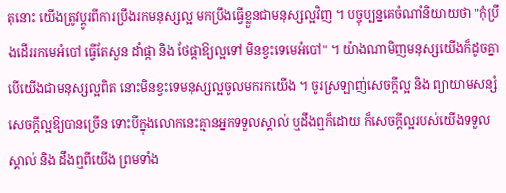តុនោះ យើងត្រូវប្តូរពីការប្រឹងរកមនុស្សល្អ មកប្រឹងធ្វើខ្លួនជាមនុស្សល្អវិញ ។ បច្ចុប្បន្នគេចំណាំនិយាយថា "កុំប្រឹងដើររកមេអំបៅ ធ្វើតែសួន ដាំផ្កា និង ថែផ្កាឱ្យល្អទៅ មិនខ្វះទេមេអំបៅ" ។ យ៉ាងណាមិញមនុស្សយើងក៏ដូចគ្នា បើយើងជាមនុស្សល្អពិត នោះមិនខ្វះទេមនុស្សល្អចូលមករកយើង ។ ចូរស្រឡាញ់សេចក្តីល្អ និង ព្យាយាមសន្សំសេចក្តីល្អឱ្យបានច្រើន ទោះបីក្នុងលោកនេះគ្មានអ្នកទទួលស្គាល់ ឬដឹងឮក៏ដោយ ក៏សេចក្តីល្អរបស់យើងទទួលស្គាល់ និង ដឹងឮពីយើង ព្រមទាំង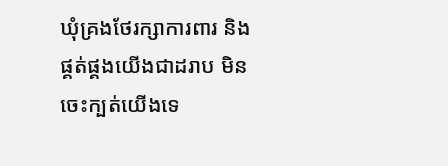ឃុំគ្រងថែរក្សាការពារ និង ផ្គត់ផ្គងយើងជាដរាប មិនចេះក្បត់យើងទេ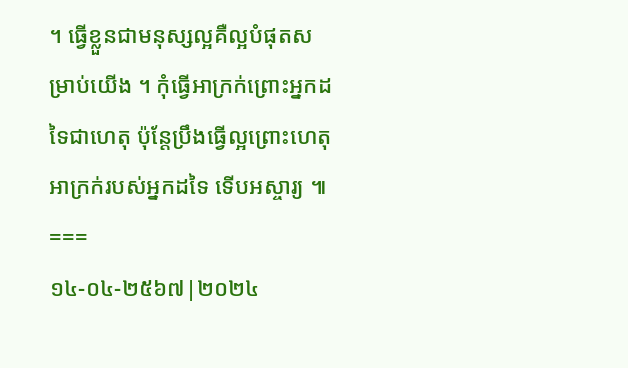។ ធ្វើខ្លួនជាមនុស្សល្អគឺល្អបំផុតសម្រាប់យើង ។ កុំធ្វើអាក្រក់ព្រោះអ្នកដទៃជាហេតុ ប៉ុន្តែប្រឹងធ្វើល្អព្រោះហេតុអាក្រក់របស់អ្នកដទៃ ទើបអស្ចារ្យ ៕
===
១៤-០៤-២៥៦៧|២០២៤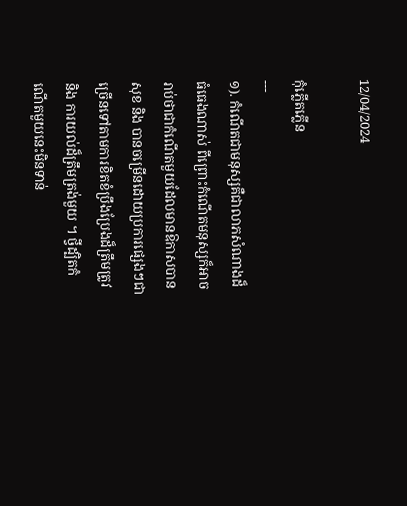12/04/2024

កុំភ្លើតភ្លើន
---
១). កំណើតជាមនុស្សគឺជាលាភសំណាងដ៏ធំធេងណាស់ ពីព្រោះកំណើតមនុស្សក៏អាចរាប់ថាជាកំណើតមួយដែលមានឱកាសបានសុខ និង បានចម្រើនដោយប្រការផ្សេងៗជាច្រើនទៅតាមការខិតខំប្រឹងប្រែងដ៏ត្រឹមត្រូវ និង ការយល់ដ៏ត្រឹមត្រង់មួយ ។ ថ្វីដ្បិតកំណើតមួយនេះមិនទាន់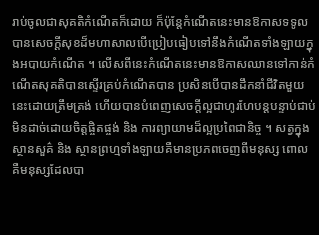រាប់ចូលជាសុគតិកំណើតក៏ដោយ ក៏ប៉ុន្តែកំណើតនេះមានឱកាសទទូលបានសេចក្តីសុខដ៏មហាសាលបើប្រៀបធៀបទៅនឹងកំណើតទាំងឡាយក្នុងអបាយកំណើត ។ លើសពីនេះកំណើតនេះមានឱកាសឈានទៅកាន់កំណើតសុគតិបានស្ទើរគ្រប់កំណើតបាន ប្រសិនបើបានដឹកនាំជីវិតមួយនេះដោយត្រឹមត្រង់ ហើយបានបំពេញសេចក្តីល្អជាហូរហែបន្តបន្ទាប់ជាប់មិនដាច់ដោយចិត្តផ្ចិតផ្ចង់ និង ការព្យាយាមដ៏ល្អប្រពៃជានិច្ច ។ សត្វក្នុងស្ថានសួគ៌ និង ស្ថានព្រហ្មទាំងឡាយគឺមានប្រភពចេញពីមនុស្ស ពោលគឺមនុស្សដែលបា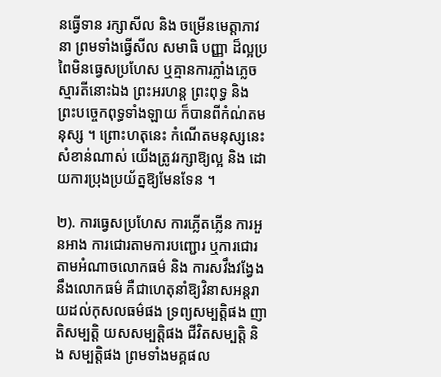នធ្វើទាន រក្សាសីល និង ចម្រើនមេត្តាភាវនា ព្រមទាំងធ្វើសីល សមាធិ បញ្ញា ដ៏ល្អប្រពៃមិនធ្វេសប្រហែស ឬគ្មានការភ្លាំងភ្លេចស្មារតីនោះឯង ព្រះអរហន្ត ព្រះពុទ្ធ និង ព្រះបច្ចេកពុទ្ធទាំងឡាយ ក៏បានពីកំណ់តមនុស្ស ។ ព្រោះហតុនេះ កំណើតមនុស្សនេះសំខាន់ណាស់ យើងត្រូវរក្សាឱ្យល្អ និង ដោយការប្រុងប្រយ័ត្នឱ្យមែនទែន ។

២). ការធ្វេសប្រហែស ការភ្លើតភ្លើន ការអួនអាង ការជោរតាមការបញ្ជោរ ឬការជោរតាមអំណាចលោកធម៌ និង ការសវឹងវង្វែងនឹងលោកធម៌ គឺជាហេតុនាំឱ្យវិនាសអន្តរាយដល់កុសលធម៌ផង ទ្រព្យសម្បត្តិផង ញាតិសម្បត្តិ យសសម្បត្តិផង ជីវិតសម្បត្តិ និង សម្បត្តិផង ព្រមទាំងមគ្គផល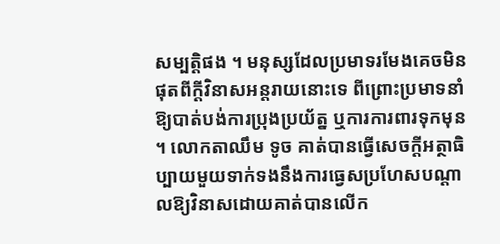សម្បត្តិផង ។ មនុស្សដែលប្រមាទរមែងគេចមិនផុតពីក្តីវិនាសអន្តរាយនោះទេ ពីព្រោះប្រមាទនាំឱ្យបាត់បង់ការប្រុងប្រយ័ត្ន ឬការការពារទុកមុន ។ លោកតាឈឹម ទូច គាត់បានធ្វើសេចក្តីអត្ថាធិប្បាយមួយទាក់ទងនឹងការធ្វេសប្រហែសបណ្តាលឱ្យវិនាសដោយគាត់បានលើក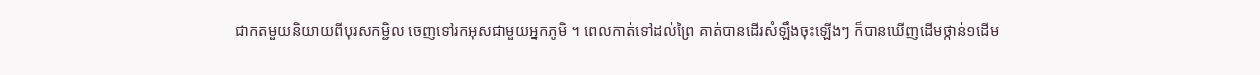ជាកតមួយនិយាយពីបុរសកម្ជិល ចេញទៅរកអុសជាមួយអ្នកភូមិ ។ ពេលកាត់ទៅដល់ព្រៃ គាត់បានដើរសំឡឹងចុះឡើងៗ ក៏បានឃើញដើមថ្កាន់១ដើម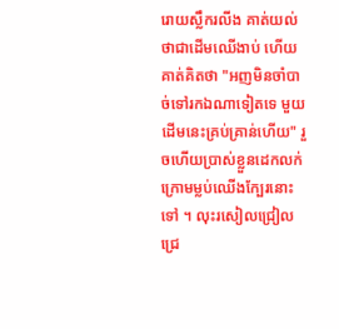រោយស្លឹករលីង គាត់យល់ថាជាដើមឈើងាប់ ហើយគាត់គិតថា "អញមិនចាំបាច់ទៅរកឯណាទៀតទេ មួយដើមនេះគ្រប់គ្រាន់ហើយ" រួចហើយប្រាស់ខ្លួនដេកលក់ក្រោមម្លប់ឈើងក្បែរនោះទៅ ។ លុះរសៀលជ្រៀលជ្រេ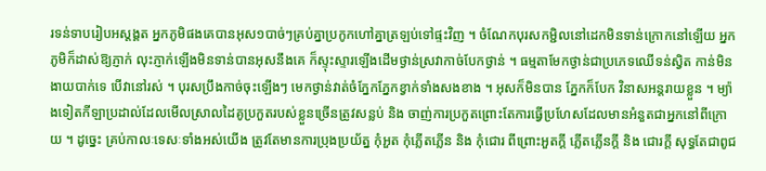រទន់ទាបរៀបអស្តង្គត អ្នកភូមិផងគេបានអុស១បាច់ៗគ្រប់គ្នាប្រកូកហៅគ្នាត្រឡប់ទៅផ្ទះវិញ ។ ចំណែកបុរសកម្ជិលនៅដេកមិនទាន់ក្រោកនៅឡើយ អ្នកភូមិក៏ដាស់ឱ្យភ្ញាក់ លុះភ្ញាក់ឡើងមិនទាន់បានអុសនឹងគេ ក៏ស្ទុះស្ទារឡើងដើមថ្ងាន់ស្រវាកាច់បែកថ្ងាន់ ។ ធម្មតាមែកថ្ងាន់ជាប្រភេទឈើទន់ស្វិត កាន់មិនងាយបាក់ទេ បើវានៅរស់ ។ បុរសប្រឹងកាច់ចុះឡើងៗ មេកថ្ងាន់វាត់ចំភ្នែកភ្នែកខ្វាក់ទាំងសងខាង ។ អុសក៏មិនបាន ភ្នែកក៏បែក វិនាសអន្តរាយខ្លួន ។ ម្យ៉ាងទៀតកីឡាប្រដាល់ដែលមើលស្រាលដៃគូប្រកួតរបស់ខ្លួនច្រើនត្រូវសន្លប់ និង ចាញ់ការប្រកួតព្រោះតែការធ្វើប្រហែសដែលមានអំនួតជាអ្នកនៅពីក្រោយ ។ ដូច្នេះ គ្រប់កាលៈទេសៈទាំងអស់យើង ត្រូវតែមានការប្រុងប្រយ័ត្ន កុំអួត កុំភ្លើតភ្លើន និង កុំជោរ ពីព្រោះអួតក្តី ភ្លើតភ្លើនក្តី និង ជោរក្តី សុទ្ធតែជាពូជ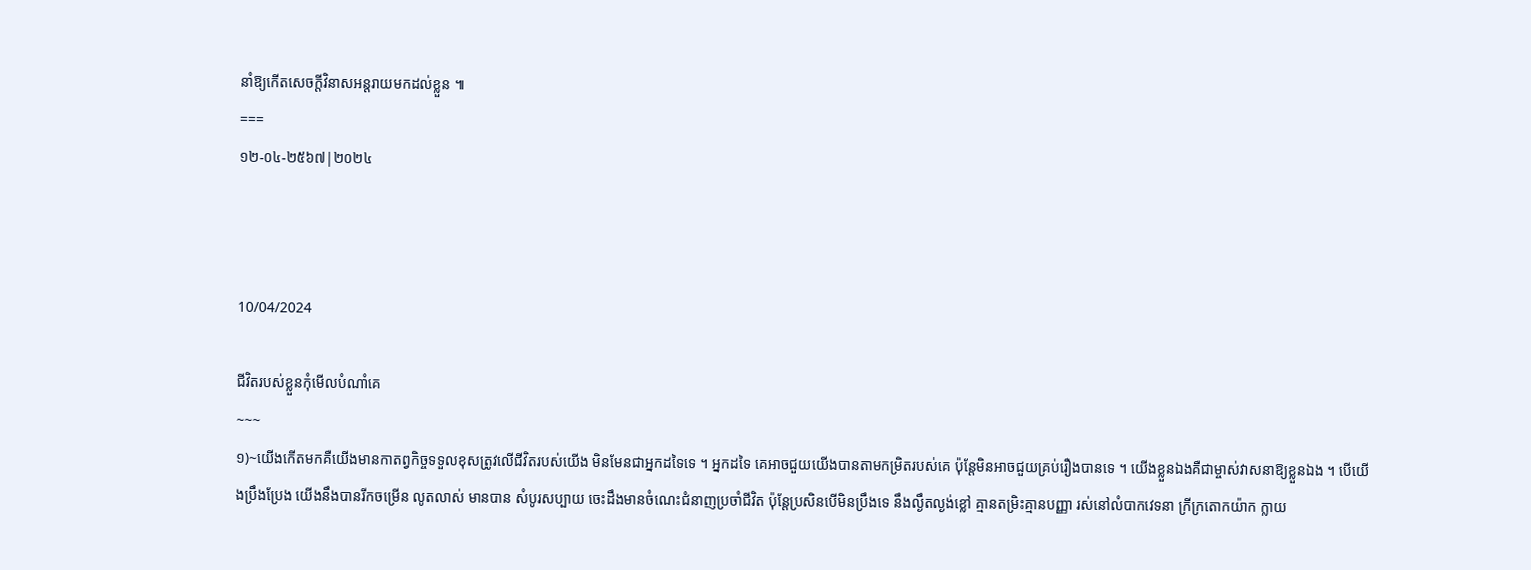នាំឱ្យកើតសេចក្តីវិនាសអន្តរាយមកដល់ខ្លួន ៕
===
១២-០៤-២៥៦៧|២០២៤



10/04/2024

ជីវិតរបស់ខ្លួនកុំមើលបំណាំគេ
~~~
១)~យើងកើតមកគឺយើងមានកាតព្វកិច្ចទទួលខុសត្រូវលើជីវិតរបស់យើង មិនមែនជាអ្នកដទៃទេ ។ អ្នកដទៃ គេអាចជួយយើងបានតាមកម្រិតរបស់គេ ប៉ុន្តែមិនអាចជួយគ្រប់រឿងបានទេ ។ យើងខ្លួនឯងគឺជាម្ចាស់វាសនាឱ្យខ្លួនឯង ។ បើយើងប្រឹងប្រែង យើងនឹងបានរីកចម្រើន លូតលាស់ មានបាន សំបូរសប្បាយ ចេះដឹងមានចំណេះជំនាញប្រចាំជីវិត ប៉ុន្តែប្រសិនបើមិនប្រឹងទេ នឹងល្ងឹតល្ងង់ខ្លៅ គ្មានតម្រិះគ្មានបញ្ញា រស់នៅលំបាកវេទនា ក្រីក្រតោកយ៉ាក ក្លាយ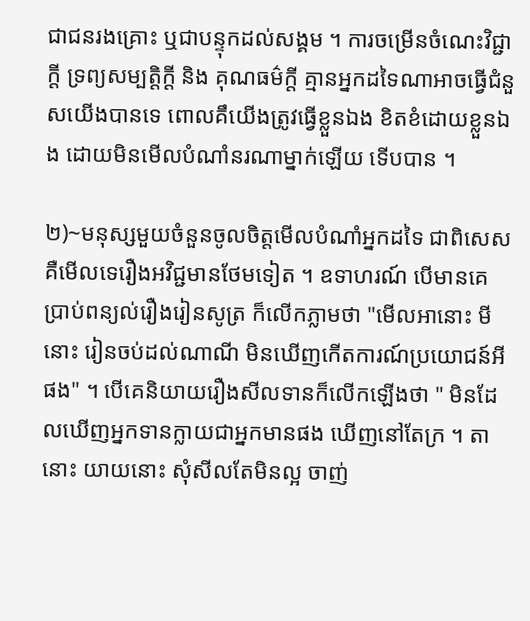ជាជនរងគ្រោះ ឬជាបន្ទុកដល់សង្គម ។ ការចម្រើនចំណេះវិជ្ជាក្តី ទ្រព្យសម្បត្តិក្តី និង គុណធម៌ក្តី គ្មានអ្នកដទៃណាអាចធ្វើជំនួសយើងបានទេ ពោលគឹយើងត្រូវធ្វើខ្លួនឯង ខិតខំដោយខ្លួនឯង ដោយមិនមើលបំណាំនរណាម្នាក់ឡើយ ទើបបាន ។

២)~មនុស្សមួយចំនួនចូលចិត្តមើលបំណាំអ្នកដទៃ ជាពិសេសគឺមើលទេរឿងអវិជ្ជមានថែមទៀត ។ ឧទាហរណ៍ បើមានគេប្រាប់ពន្យល់រឿងរៀនសូត្រ ក៏លើកភ្លាមថា "មើលអានោះ មីនោះ រៀនចប់ដល់ណាណី មិនឃើញកើតការណ៍ប្រយោជន៍អីផង" ។ បើគេនិយាយរឿងសីលទានក៏លើកឡើងថា " មិនដែលឃើញអ្នកទានក្លាយជាអ្នកមានផង ឃើញនៅតែក្រ ។ តានោះ យាយនោះ សុំសីលតែមិនល្អ ចាញ់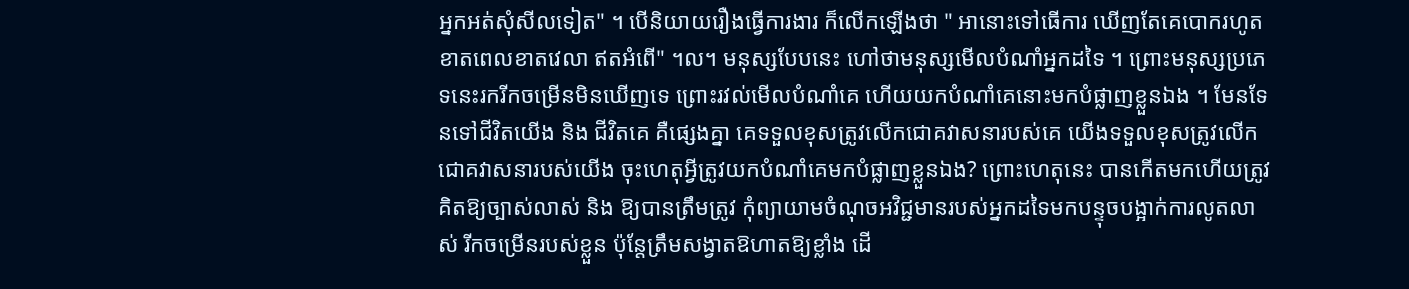អ្នកអត់សុំសីលទៀត" ។ បើនិយាយរឿងធ្វើការងារ ក៏លើកឡើងថា " អានោះទៅធើការ ឃើញតែគេបោករហូត ខាតពេលខាតវេលា ឥតអំពើ" ។ល។ មនុស្សបែបនេះ ហៅថាមនុស្សមើលបំណាំអ្នកដទៃ ។ ព្រោះមនុស្សប្រភេទនេះរករីកចម្រើនមិនឃើញទេ ព្រោះរវល់មើលបំណាំគេ ហើយយកបំណាំគេនោះមកបំផ្លាញខ្លួនឯង ។ មែនទែនទៅជីវិតយើង និង ជីវិតគេ គឺផ្សេងគ្នា គេទទួលខុសត្រូវលើកជោគវាសនារបស់គេ យើងទទួលខុសត្រូវលើកជោគវាសនារបស់យើង ចុះហេតុអ្វីត្រូវយកបំណាំគេមកបំផ្លាញខ្លួនឯង? ព្រោះហេតុនេះ បានកើតមកហើយត្រូវគិតឱ្យច្បាស់លាស់ និង ឱ្យបានត្រឹមត្រូវ កុំព្យាយាមចំណុចអវិជ្ជមានរបស់អ្នកដទៃមកបន្ទុចបង្អាក់ការលូតលាស់ រីកចម្រើនរបស់ខ្លួន ប៉ុន្តែត្រឹមសង្វាតឱហាតឱ្យខ្លាំង ដើ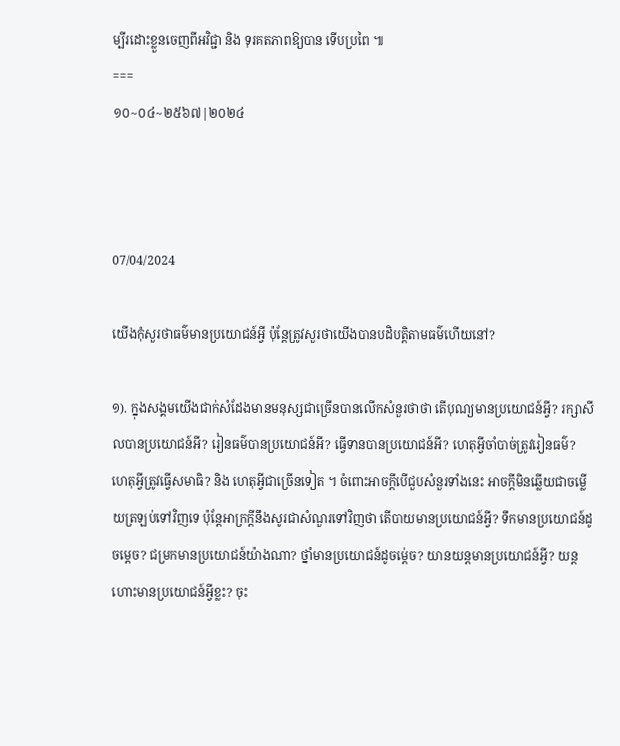ម្បីរដោះខ្លួនចេញពីអវិជ្ជា និង ទុរគតភាពឱ្យបាន ទើបប្រពៃ ៕
===
១០~០៤~២៥៦៧|២០២៤



07/04/2024

យើងកុំសួរថាធម៌មានប្រយោជន៍អ្វី ប៉ុន្តែត្រូវសួរថាយើងបានបដិបត្តិតាមធម៌ហើយនៅ?

១). ក្នុងសង្គមយើងជាក់សំដែងមានមនុស្សជាច្រើនបានលើកសំនួរថាថា តើបុណ្យមានប្រយោជន៍អ្វី? រក្សាសីលបានប្រយោជន៍អី? រៀនធម៌បានប្រយោជន៍អី? ធ្វើទានបានប្រយោជន៍អី? ហេតុអ្វីចាំបាច់ត្រូវរៀនធម៌? ហេតុអ្វីត្រូវធ្វើសមាធិ? និង ហេតុអ្វីជាច្រើនទៀត ។ ចំពោះអាចក្តីបើជួបសំនួរទាំងនេះ អាចក្តីមិនឆ្លើយជាចម្លើយត្រឡប់ទៅវិញទេ ប៉ុន្តែអាក្រក្តីនឹងសូរជាសំណួរទៅវិញថា តើបាយមានប្រយោជន៍អ្វី? ទឹកមានប្រយោជន៍ដូចម្តេច? ជម្រកមានប្រយោជន៍យ៉ាងណា? ថ្នាំមានប្រយោជន៍ដូចម្ត់េច? យានយន្តមានប្រយោជន៍អ្វី? យន្តហោះមានប្រយោជន៍អ្វីខ្លះ? ចុះ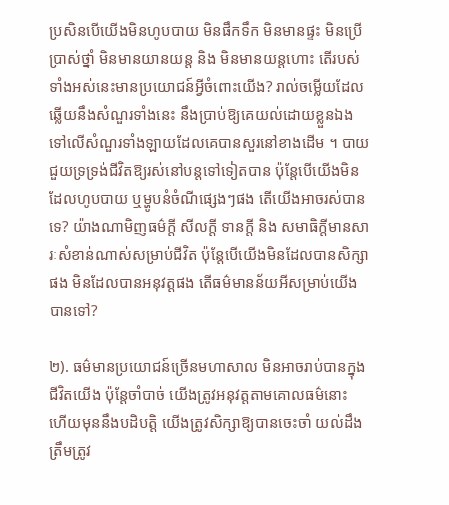ប្រសិនបើយើងមិនហូបបាយ មិនផឹកទឹក មិនមានផ្ទះ មិនប្រើប្រាស់ថ្នាំ មិនមានយានយន្ត និង មិនមានយន្តហោះ តើរបស់ទាំងអស់នេះមានប្រយោជន៍អ្វីចំពោះយើង? រាល់ចម្លើយដែលឆ្លើយនឹងសំណួរទាំងនេះ នឹងប្រាប់ឱ្យគេយល់ដោយខ្លួនឯងទៅលើសំណួរទាំងឡាយដែលគេបានសួរនៅខាងដើម ។ បាយជួយទ្រទ្រង់ជីវិតឱ្យរស់នៅបន្តទៅទៀតបាន ប៉ុន្តែបើយើងមិនដែលហូបបាយ ឬម្ហូបនំចំណីផ្សេងៗផង តើយើងអាចរស់បានទេ? យ៉ាងណាមិញធម៌ក្តី សីលក្តី ទានក្តី និង សមាធិក្តីមានសារៈសំខាន់ណាស់សម្រាប់ជីវិត ប៉ុន្តែបើយើងមិនដែលបានសិក្សាផង មិនដែលបានអនុវត្តផង តើធម៌មានន័យអីសម្រាប់យើងបានទៅ?

២). ធម៌មានប្រយោជន៍ច្រើនមហាសាល មិនអាចរាប់បានក្នុងជីវិតយើង ប៉ុន្តែចាំបាច់ យើងត្រូវអនុវត្តតាមគោលធម៌នោះ ហើយមុននឹងបដិបត្តិ យើងត្រូវសិក្សាឱ្យបានចេះចាំ យល់ដឹងត្រឹមត្រូវ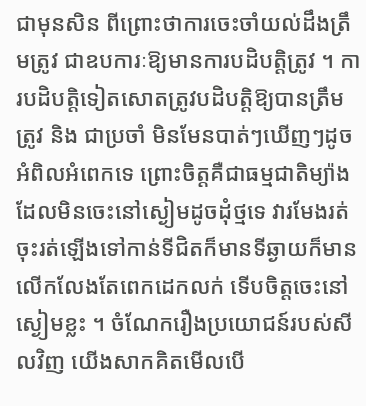ជាមុនសិន ពីព្រោះថាការចេះចាំយល់ដឹងត្រឹមត្រូវ ជាឧបការៈឱ្យមានការបដិបត្តិត្រូវ ។ ការបដិបត្តិទៀតសោតត្រូវបដិបត្តិឱ្យបានត្រឹមត្រូវ និង ជាប្រចាំ មិនមែនបាត់ៗឃើញៗដូចអំពិលអំពេកទេ ព្រោះចិត្តគឺជាធម្មជាតិម្យ៉ាងដែលមិនចេះនៅស្ងៀមដូចដុំថ្មទេ វារមែងរត់ចុះរត់ឡើងទៅកាន់ទីជិតក៏មានទីឆ្ងាយក៏មាន លើកលែងតែពេកដេកលក់ ទើបចិត្តចេះនៅស្ងៀមខ្លះ ។ ចំណែករឿងប្រយោជន៍របស់សីលវិញ យើងសាកគិតមើលបើ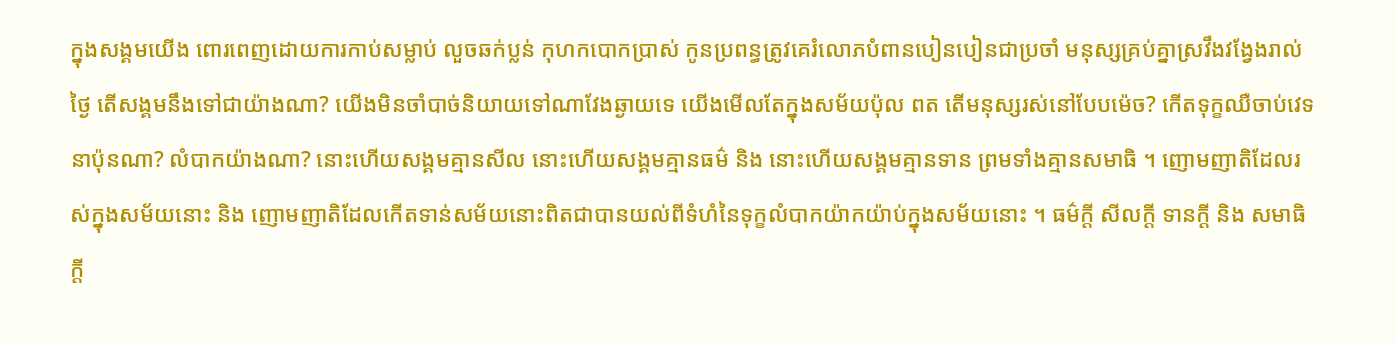ក្នុងសង្គមយើង ពោរពេញដោយការកាប់សម្លាប់ លួចឆក់ប្លន់ កុហកបោកប្រាស់ កូនប្រពន្ធត្រូវគេរំលោភបំពានបៀនបៀនជាប្រចាំ មនុស្សគ្រប់គ្នាស្រវឹងវង្វែងរាល់ថ្ងៃ តើសង្គមនឹងទៅជាយ៉ាងណា? យើងមិនចាំបាច់និយាយទៅណាវែងឆ្ងាយទេ យើងមើលតែក្នុងសម័យប៉ុល ពត តើមនុស្សរស់នៅបែបម៉េច? កើតទុក្ខឈឺចាប់វេទនាប៉ុនណា? លំបាកយ៉ាងណា? នោះហើយសង្គមគ្មានសីល នោះហើយសង្គមគ្មានធម៌ និង នោះហើយសង្គមគ្មានទាន ព្រមទាំងគ្មានសមាធិ ។ ញោមញាតិដែលរស់ក្នុងសម័យនោះ និង ញោមញាតិដែលកើតទាន់សម័យនោះពិតជាបានយល់ពីទំហំនៃទុក្ខលំបាកយ៉ាកយ៉ាប់ក្នុងសម័យនោះ ។ ធម៌ក្តី សីលក្តី ទានក្តី និង សមាធិក្តី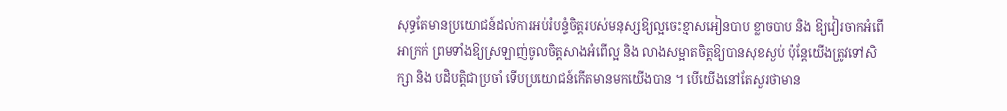សុទ្ធតែមានប្រយោជន៍ដល់ការអប់រំបន្ទំចិត្តរបស់មនុស្សឱ្យល្អចេះខ្មាសអៀនបាប ខ្លាចបាប និង ឱ្យវៀរចាកអំពើអាក្រក់ ព្រមទាំងឱ្យស្រឡាញ់ចូលចិត្តសាងអំពើល្អ និង លាងសម្អាតចិត្តឱ្យបានសុខស្ងប់ ប៉ុន្តែយើងត្រូវទៅសិក្សា និង បដិបត្តិជាប្រចាំ ទើបប្រយោជន៍កើតមានមកយើងបាន ។ បើយើងនៅតែសួរថាមាន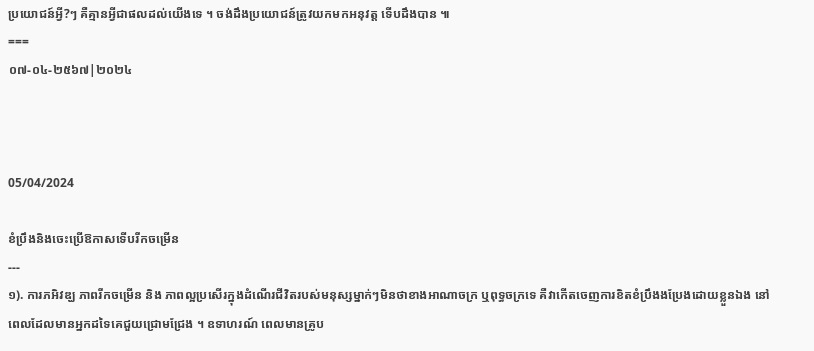ប្រយោជន៍អ្វី?ៗ គឺគ្មានអ្វីជាផលដល់យើងទេ ។ ចង់ដឹងប្រយោជន៍ត្រូវយកមកអនុវត្ត ទើបដឹងបាន ៕
===
០៧-០៤-២៥៦៧|២០២៤



05/04/2024

ខំប្រឹងនិងចេះប្រើឱកាសទើបរីកចម្រើន
---
១). ការភអិវឌ្ឃ ភាពរីកចម្រើន និង ភាពល្អប្រសើរក្នុងដំណើរជីវិតរបស់មនុស្សម្នាក់ៗមិនថាខាងអាណាចក្រ ឬពុទ្ធចក្រទេ គឺវាកើតចេញការខិតខំប្រឹងងប្រែងដោយខ្លួនឯង នៅពេលដែលមានអ្នកដទៃគេជួយជ្រោមជ្រែង ។ ឧទាហរណ៍ ពេលមានគ្រូប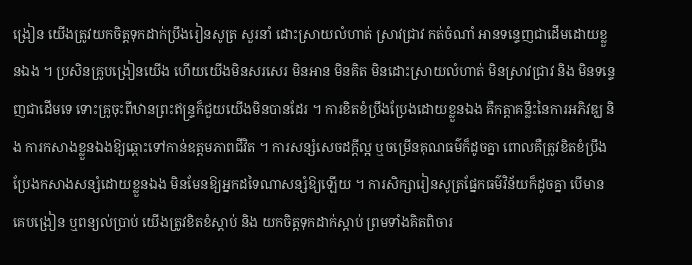ង្រៀន យើងត្រូវយកចិត្តទុកដាក់ប្រឹងរៀនសូត្រ សួរនាំ ដោះស្រាយលំហាត់ ស្រាវជ្រាវ កត់ចំណាំ អានទន្ទេញជាដើមដោយខ្លួនឯង ។ ប្រសិនគ្រូបង្រៀនយើង ហើយយើងមិនសរសេរ មិនអាន មិនគិត មិនដោះស្រាយលំហាត់ មិនស្រាវជ្រាវ និង មិនទន្ទេញជាដើមទេ ទោះគ្រូចុះពីឋានព្រះឥន្ទ្រក៏ជួយយើងមិនបានដែរ ។ ការខិតខំប្រឹងប្រែងដោយខ្លួនឯង គឺកត្តាគន្លឹះនៃការអភិវឌ្ឃ និង ការកសាងខ្លួនឯងឱ្យឆ្ពោះទៅកាន់ឧត្តមភាពជីវិត ។ ការសន្សំសេចដក្តីល្អ ឬចម្រើនគុណធម៌ក៏ដូចគ្នា ពោលគឺត្រូវខិតខំប្រឹងប្រែងកសាងសន្សំដោយខ្លួនឯង មិនមែនឱ្យអ្នកដទៃណាសន្សំឱ្យឡើយ ។ ការសិក្សារៀនសូត្រផ្នែកធម៌វិន័យក៏ដូចគ្នា បើមានគេបង្រៀន ឬពន្យល់ប្រាប់ យើងត្រូវខិតខំស្តាប់ និង យកចិត្តទុកដាក់ស្តាប់ ព្រមទាំងគិតពិចារ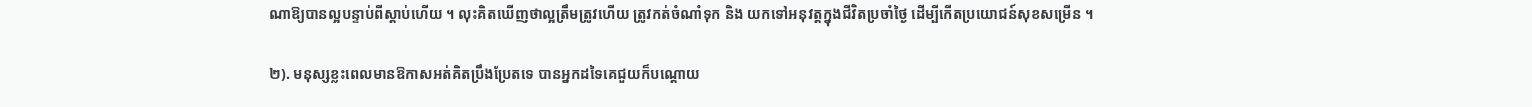ណាឱ្យបានល្អបន្ទាប់ពីស្តាប់ហើយ ។ លុះគិតឃើញថាល្អត្រឹមត្រូវហើយ ត្រូវកត់ចំណាំទុក និង យកទៅអនុវត្តក្នុងជីវិតប្រចាំថ្ងៃ ដើម្បីកើតប្រយោជន៍សុខសម្រើន ។

២). មនុស្សខ្លះពេលមានឱកាសអត់គិតប្រឹងប្រែតទេ បានអ្នកដទៃគេជួយក៏បណ្ដោយ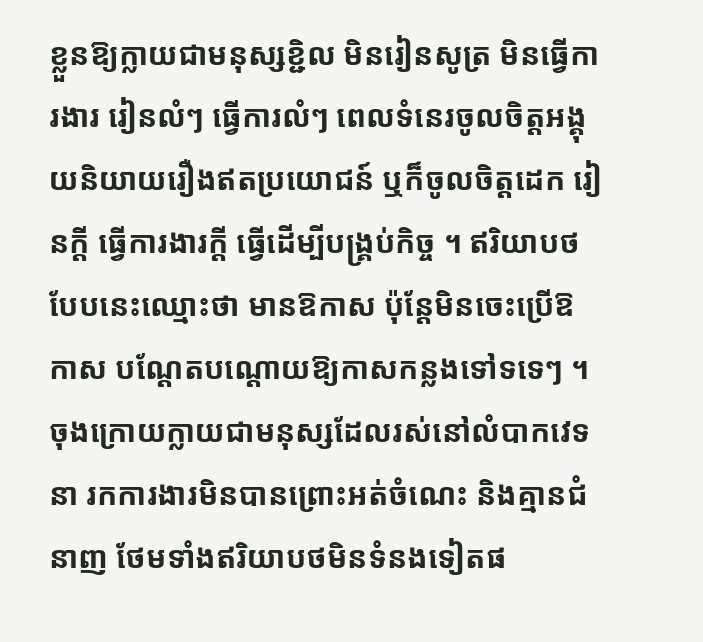ខ្លួនឱ្យក្លាយជាមនុស្សខ្ជិល មិនរៀនសូត្រ មិនធ្វើការងារ រៀនលំៗ ធ្វើការលំៗ ពេលទំនេរចូលចិត្តអង្គុយនិយាយរឿងឥតប្រយោជន៍ ឬក៏ចូលចិត្តដេក រៀនក្តី ធ្វើការងារក្តី ធ្វើដើម្បីបង្រ្គប់កិច្ច ។ ឥរិយាបថបែបនេះឈ្មោះថា មានឱកាស ប៉ុន្តែមិនចេះប្រើឱកាស បណ្ដែតបណ្ដោយឱ្យកាសកន្លងទៅទទេៗ ។ ចុងក្រោយក្លាយជាមនុស្សដែលរស់នៅលំបាកវេទនា រកការងារមិនបានព្រោះអត់ចំណេះ និងគ្មានជំនាញ ថែមទាំងឥរិយាបថមិនទំនងទៀតផ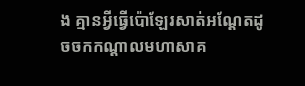ង គ្មានអ្វីធ្វើប៉ោឡែរសាត់អណ្ដែតដូចចកកណ្ដាលមហាសាគ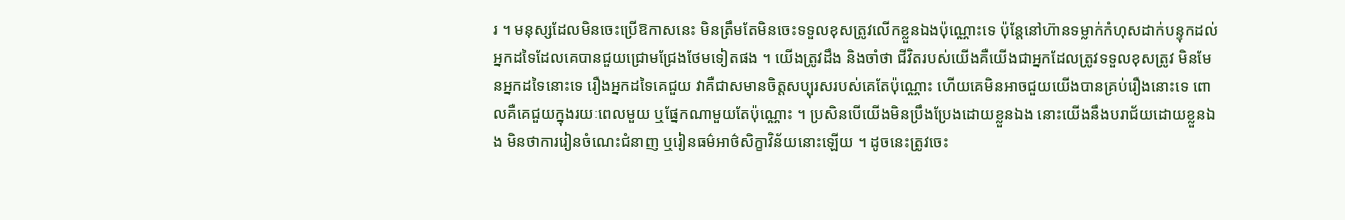រ ។ មនុស្សដែលមិនចេះប្រើឱកាសនេះ មិនត្រឹមតែមិនចេះទទួលខុសត្រូវលើកខ្លួនឯងប៉ុណ្ណោះទេ ប៉ុន្តែនៅហ៊ានទម្លាក់កំហុសដាក់បន្ទុកដល់អ្នកដទៃដែលគេបានជួយជ្រោមជ្រែងថែមទៀតផង ។ យើងត្រូវដឹង និងចាំថា ជីវិតរបស់យើងគឺយើងជាអ្នកដែលត្រូវទទួលខុសត្រូវ មិនមែនអ្នកដទៃនោះទេ រឿងអ្នកដទៃគេជួយ វាគឺជាសមានចិត្តសប្បុរសរបស់គេតែប៉ុណ្ណោះ ហើយគេមិនអាចជួយយើងបានគ្រប់រឿងនោះទេ ពោលគឺគេជួយក្នុងរយៈពេលមួយ ឬផ្នែកណាមួយតែប៉ុណ្ណោះ ។ ប្រសិនបើយើងមិនប្រឹងប្រែងដោយខ្លួនឯង នោះយើងនឹងបរាជ័យដោយខ្លួនឯង មិនថាការរៀនចំណេះជំនាញ ឬរៀនធម៌អាថ៌សិក្ខាវិន័យនោះឡើយ ។ ដូចនេះត្រូវចេះ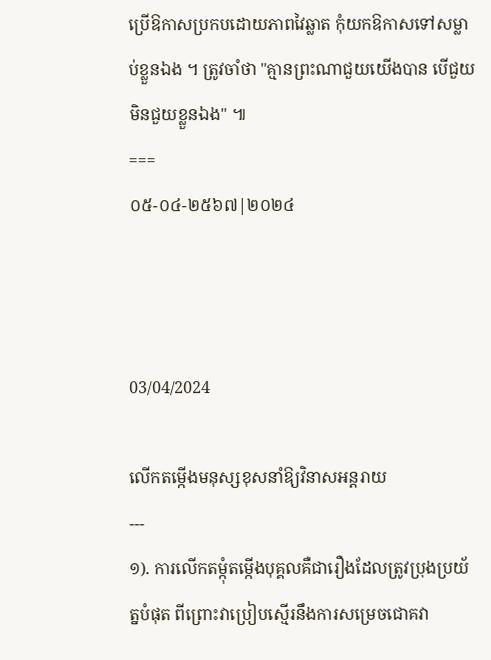ប្រើឱកាសប្រកបដោយភាពវៃឆ្លាត កុំយកឱកាសទៅសម្លាប់ខ្លួនឯង ។ ត្រូវចាំថា "គ្មានព្រះណាជួយយើងបាន បើជួយមិនជួយខ្លួនឯង" ៕
===
០៥-០៤-២៥៦៧|២០២៤



03/04/2024

លើកតម្កើងមនុស្សខុសនាំឱ្យវិនាសអន្តរាយ
---
១). ការលើកតម្កុំតម្កើងបុគ្គលគឺជារឿងដែលត្រូវប្រុងប្រយ័ត្នបំផុត ពីព្រោះវាប្រៀបស្មើរនឹងការសម្រេចជោគវា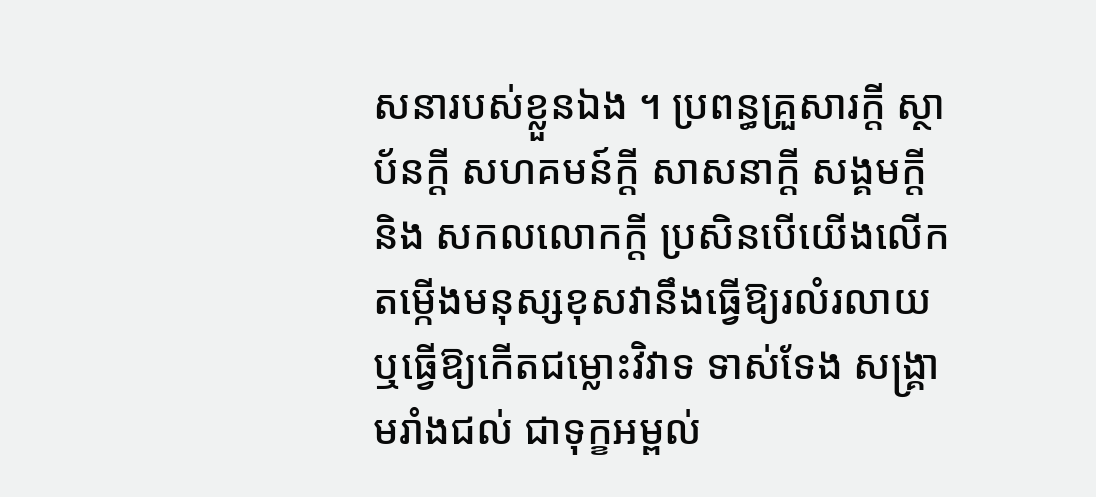សនារបស់ខ្លួនឯង ។ ប្រពន្ធគ្រួសារក្តី ស្ថាប័នក្តី សហគមន៍ក្តី សាសនាក្តី សង្គមក្តី និង សកលលោកក្តី ប្រសិនបើយើងលើកតម្កើងមនុស្សខុសវានឹងធ្វើឱ្យរលំរលាយ ឬធ្វើឱ្យកើតជម្លោះវិវាទ ទាស់ទែង សង្រ្គាមរាំងជល់ ជាទុក្ខអម្ពល់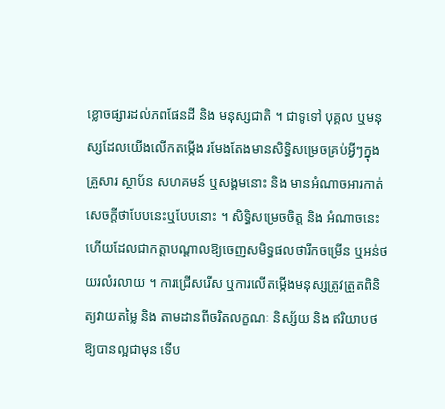ខ្លោចផ្សារដល់ភពផែនដី និង មនុស្សជាតិ ។ ជាទូទៅ បុគ្គល ឬមនុស្សដែលយើងលើកតម្កើង រមែងតែងមានសិទ្ធិសម្រេចគ្រប់អ្វីៗក្នុងគ្រួសារ ស្ថាប័ន សហគមន៍ ឬសង្គមនោះ និង មានអំណាចអារកាត់សេចក្តីថាបែបនេះឬបែបនោះ ។ សិទ្ធិសម្រេចចិត្ត និង អំណាចនេះហើយដែលជាកត្តាបណ្ដាលឱ្យចេញសមិទ្ធផលថារីកចម្រើន ឬអន់ថយរលំរលាយ ។ ការជ្រើសរើស ឬការលើតម្កើងមនុស្សត្រូវត្រួតពិនិត្យវាយតម្លៃ និង តាមដានពីចរិតលក្ខណៈ និស្ស័យ និង ឥរិយាបថឱ្យបានល្អជាមុន ទើប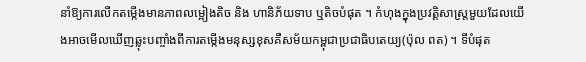នាំឱ្យការលើកតម្កើងមានភាពលម្អៀងតិច និង ហានិភ័យទាប ឬតិចបំផុត ។ កំហុងក្នុងប្រវត្តិសាស្រ្តមួយដែលយើងអាចមើលឃើញឆ្លុះបញ្ចាំងពីការតម្កើងមនុស្សខុសគឺសម័យកម្ពុជាប្រជាធិបតេយ្យ(ប៉ុល ពត) ។ ទីបំផុត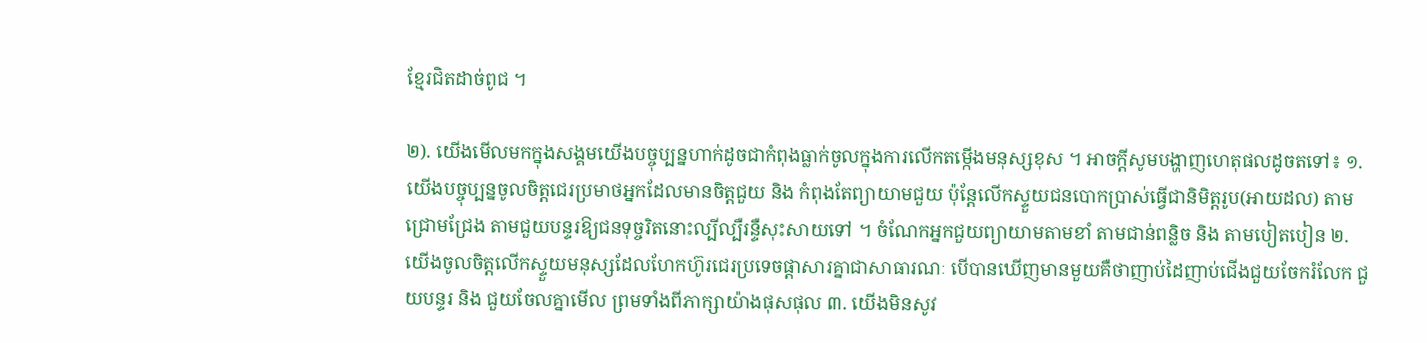ខ្មែរជិតដាច់ពូជ ។

២). យើងមើលមកក្នុងសង្គមយើងបច្ចុប្បន្នហាក់ដូចជាកំពុងធ្លាក់ចូលក្នុងការលើកតម្កើងមនុស្សខុស ។ អាចក្តីសូមបង្ហាញហេតុផលដូចតទៅ៖ ១. យើងបច្ចុប្បន្នចូលចិត្តជេរប្រមាថអ្នកដែលមានចិត្តជួយ និង កំពុងតែព្យាយាមជួយ ប៉ុន្តែលើកស្ទួយជនបោកប្រាស់ធ្វើជានិមិត្តរូប(អាយដល) តាមជ្រោមជ្រែង តាមជួយបន្ទរឱ្យជនទុច្ចរិតនោះល្បីល្បឺរន្ទឺសុះសាយទៅ ។ ចំណែកអ្នកជួយព្យាយាមតាមខាំ តាមជាន់ពន្លិច និង តាមបៀតបៀន ២. យើងចូលចិត្តលើកស្ទួយមនុស្សដែលហែកហ៊ូរជេរប្រទេចផ្តាសារគ្នាជាសាធារណៈ បើបានឃើញមានមួយគឺថាញាប់ដៃញាប់ជើងជួយចែករំលែក ជួយបន្ទរ និង ជួយចែលគ្នាមើល ព្រមទាំងពីភាក្សាយ៉ាងផុសផុល ៣. យើងមិនសូវ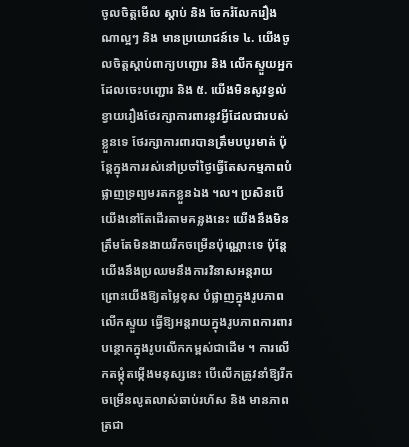ចូលចិត្តមើល ស្តាប់ និង ចែករំលែករឿងណាល្អៗ និង មានប្រយោជន៍ទេ ៤. យើងចូលចិត្តស្តាប់ពាក្យបញ្ជោរ និង លើកស្ទួយអ្នកដែលចេះបញ្ជោរ និង ៥. យើងមិនសូវខ្វល់ខ្វាយរឿងថែរក្សាការពារនូវអ្វីដែលជារបស់ខ្លួនទេ ថែរក្សាការពារបានត្រឹមបបូរមាត់ ប៉ុន្តែក្នុងការរស់នៅប្រចាំថ្ងៃធ្វើតែសកម្មភាពបំផ្លាញទ្រព្យមរតកខ្លួនឯង ។ល។ ប្រសិនបើយើងនៅតែដើរតាមគន្លងនេះ យើងនឹងមិនត្រឹមតែមិនងាយរីកចម្រើនប៉ុណ្ណោះទេ ប៉ុន្តែយើងនឹងប្រឈមនឹងការវិនាសអន្តរាយ ព្រោះយើងឱ្យតម្លៃខុស បំផ្លាញក្នុងរូបភាពលើកស្ទួយ ធ្វើឱ្យអន្តរាយក្នុងរូបភាពការពារ បន្ថោកក្នុងរូបលើកកម្ពស់ជាដើម ។ ការលើកតម្កុំតម្កើងមនុស្សនេះ បើលើកត្រូវនាំឱ្យរីកចម្រើនលូតលាស់ឆាប់រហ័ស និង មានភាពត្រជា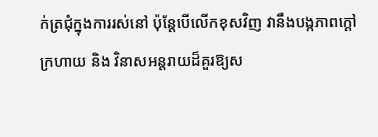ក់ត្រជុំក្នុងការរស់នៅ ប៉ុន្តែបើលើកខុសវិញ វានឹងបង្កភាពក្តៅក្រហាយ និង វិនាសអន្តរាយដ៏គួរឱ្យស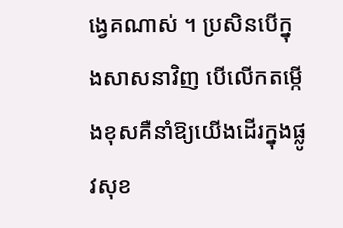ង្វេគណាស់ ។ ប្រសិនបើក្នុងសាសនាវិញ បើលើកតម្កើងខុសគឺនាំឱ្យយើងដើរក្នុងផ្លូវសុខ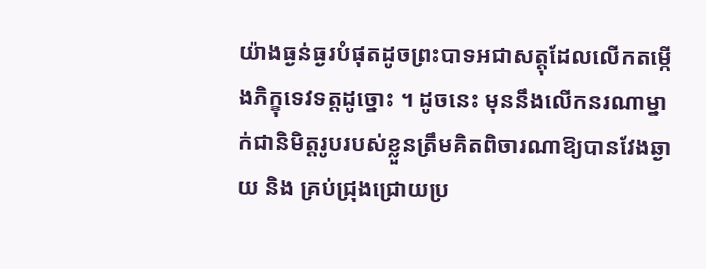យ៉ាងធ្ងន់ធ្ងរបំផុតដូចព្រះបាទអជាសត្តុដែលលើកតម្កើងភិក្ខុទេវទត្តដូច្នោះ ។ ដូចនេះ មុននឹងលើកនរណាម្នាក់ជានិមិត្តរូបរបស់ខ្លួនត្រឹមគិតពិចារណាឱ្យបានវែងឆ្ងាយ និង គ្រប់ជ្រុងជ្រោយប្រ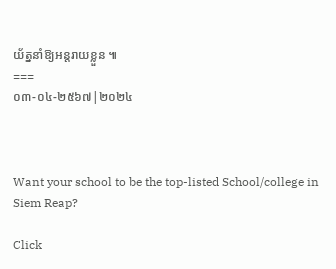យ័ត្ននាំឱ្យអន្តរាយខ្លួន ៕
===
០៣-០៤-២៥៦៧|២០២៤



Want your school to be the top-listed School/college in Siem Reap?

Click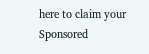here to claim your Sponsored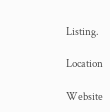Listing.

Location

Website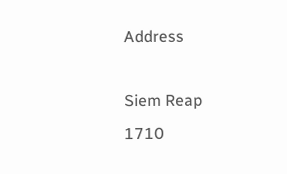Address

Siem Reap
1710